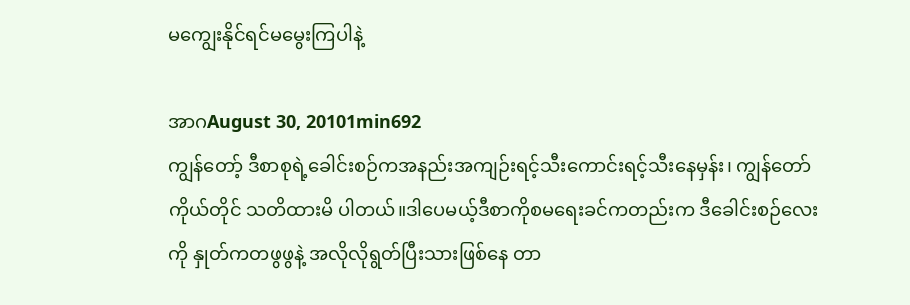မကျွေးနိုင်ရင်မမွေးကြပါနဲ့

အာဂAugust 30, 20101min692
ကျွန်တော့် ဒီစာစုရဲ့ခေါင်းစဉ်ကအနည်းအကျဉ်းရင့်သီးကောင်းရင့်သီးနေမှန်း၊ ကျွန်တော်ကိုယ်တိုင် သတိထားမိ ပါတယ်။ဒါပေမယ့်ဒီစာကိုစမရေးခင်ကတည်းက ဒီခေါင်းစဉ်လေးကို နှုတ်ကတဖွဖွနဲ့ အလိုလိုရွတ်ပြီးသားဖြစ်နေ တာ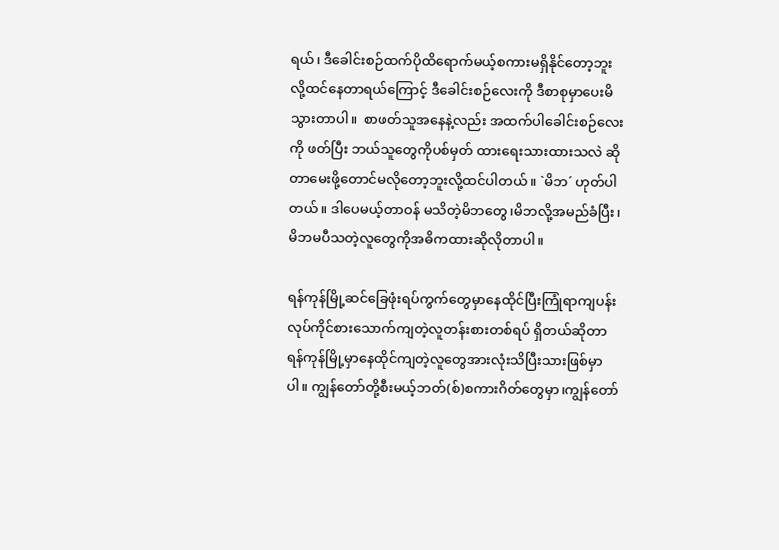ရယ်၊ ဒီခေါင်းစဉ်ထက်ပိုထိရောက်မယ့်စကားမရှိနိုင်တော့ဘူးလို့ထင်နေတာရယ်ကြောင့် ဒီခေါင်းစဉ်လေးကို ဒီစာစုမှာပေးမိသွားတာပါ။  စာဖတ်သူအနေနဲ့လည်း အထက်ပါခေါင်းစဉ်လေးကို ဖတ်ပြီး ဘယ်သူတွေကိုပစ်မှတ် ထားရေးသားထားသလဲ ဆိုတာမေးဖို့တောင်မလိုတော့ဘူးလို့ထင်ပါတယ်။ `မိဘ´ ဟုတ်ပါတယ်။ ဒါပေမယ့်တာဝန် မသိတဲ့မိဘတွေ၊မိဘလို့အမည်ခံပြီး၊မိဘမပီသတဲ့လူတွေကိုအဓိကထားဆိုလိုတာပါ။

ရန်ကုန်မြို့ဆင်ခြေဖုံးရပ်ကွက်တွေမှာနေထိုင်ပြီးကြုံရာကျပန်းလုပ်ကိုင်စားသောက်ကျတဲ့လူတန်းစားတစ်ရပ် ရှိတယ်ဆိုတာရန်ကုန်မြို့မှာနေထိုင်ကျတဲ့လူတွေအားလုံးသိပြီးသားဖြစ်မှာပါ။ ကျွန်တော်တို့စီးမယ့်ဘတ်(စ်)စကားဂိတ်တွေမှာ၊ကျွန်တော်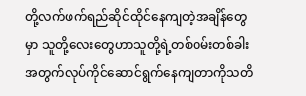တို့လက်ဖက်ရည်ဆိုင်ထိုင်နေကျတဲ့အချိန်တွေမှာ သူတို့လေးတွေဟာသူတို့ရဲ့တစ်oမ်းတစ်ခါးအတွက်လုပ်ကိုင်ဆောင်ရွက်နေကျတာကိုသတိ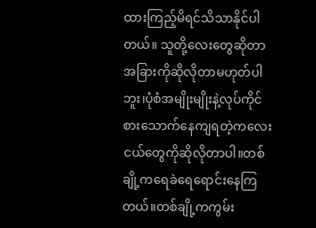ထားကြည့်မိရင်သိသာနိုင်ပါတယ်။ သူတို့လေးတွေဆိုတာအခြားကိုဆိုလိုတာမဟုတ်ပါဘူး၊ပုံစံအမျိုးမျိုးနဲ့လုပ်ကိုင်စားသောက်နေကျရတဲ့ကလေးငယ်တွေကိုဆိုလိုတာပါ။တစ်ချို့ကရေခဲရေရောင်းနေကြတယ်။တစ်ချို့ကကွမ်း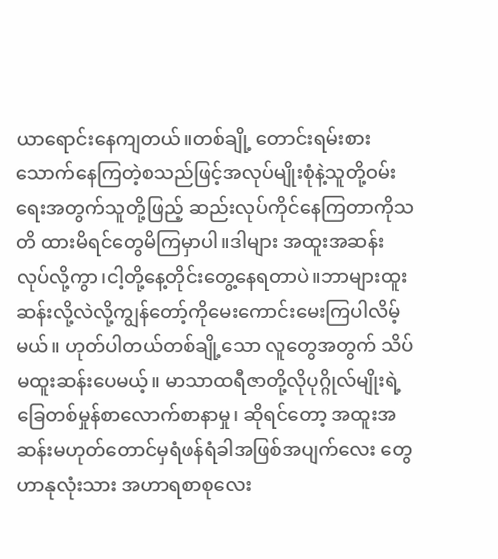ယာရောင်းနေကျတယ်။တစ်ချို့ တောင်းရမ်းစားသောက်နေကြတဲ့စသည်ဖြင့်အလုပ်မျိုးစုံနဲ့သူတို့ဝမ်းရေးအတွက်သူတို့ဖြည့် ဆည်းလုပ်ကိုင်နေကြတာကိုသတိ ထားမိရင်တွေမိကြမှာပါ။ဒါများ အထူးအဆန်း လုပ်လို့ကွာ၊ငါ့တို့နေ့တိုင်းတွေ့နေရတာပဲ။ဘာများထူးဆန်းလို့လဲလို့ကျွန်တော့်ကိုမေးကောင်းမေးကြပါလိမ့်မယ်။ ဟုတ်ပါတယ်တစ်ချို့သော လူတွေအတွက် သိပ်မထူးဆန်းပေမယ့်။ မာသာထရီဇာတို့လိုပုဂ္ဂိုလ်မျိုးရဲ့ခြေတစ်မှုန်စာလောက်စာနာမှု၊ ဆိုရင်တော့ အထူးအဆန်းမဟုတ်တောင်မှရံဖန်ရံခါအဖြစ်အပျက်လေး တွေဟာနုလုံးသား အဟာရစာစုလေး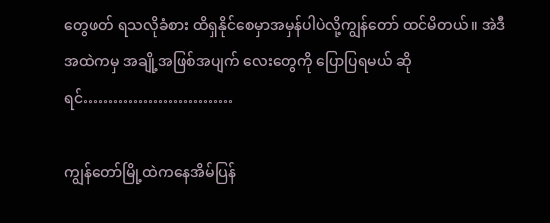တွေဖတ် ရသလိုခံစား ထိရှနိုင်စေမှာအမှန်ပါပဲလို့ကျွန်တော် ထင်မိတယ်။ အဲဒီအထဲကမှ အချို့အဖြစ်အပျက် လေးတွေကို ပြောပြရမယ် ဆိုရင်…………………………

ကျွန်တော်မြို့ထဲကနေအိမ်ပြန်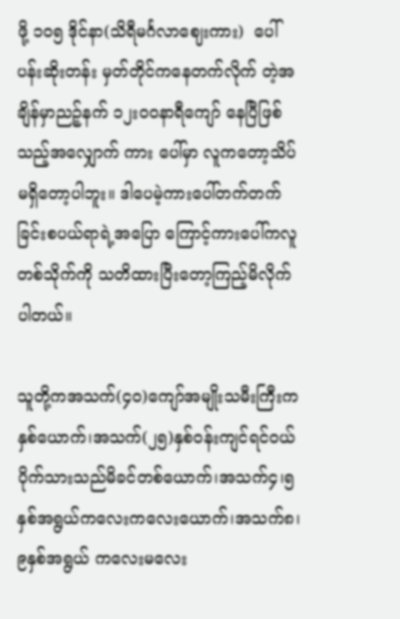ဖို့ ၁၀၅ ဒိုင်နာ(သိရီမင်္ဂလာဈေးကား)  ပေါ်ပန်းဆိုးတန်း မှတ်တိုင်ကနေတက်လိုက် တဲ့အချိန်မှာညဉ့်နက် ၁၂းဝဝနာရီကျော် နေပြီဖြစ်သည့်အလျှောက် ကား ပေါ်မှာ လူကတော့သိပ်မရှိတော့ပါဘူး။ ဒါပေမဲ့ကားပေါ်တက်တက်ခြင်းစပယ်ရာရဲ့အပြော ကြောင့်ကားပေါ်ကလူတစ်သိုက်ကို သတိထားပြီးတော့ကြည့်မိလိုက်ပါတယ်။

သူတို့ကအသက်(၄၀)ကျော်အမျိုးသမီးကြီးကနှစ်ယောက်၊အသက်(၂၅)နှစ်ဝန်းကျင်ရင်ဝယ် ပိုက်သားသည်မိခင်တစ်ယောက်၊အသက်၄၊၅နှစ်အရွယ်ကလေးကလေးယောက်၊အသက်၈၊၉နှစ်အရွယ် ကလေးမလေး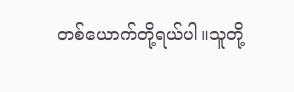တစ်ယောက်တို့ရယ်ပါ။သူတို့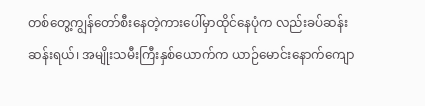တစ်တွေ့ကျွန်တော်စီးနေတဲ့ကားပေါ်မှာထိုင်နေပုံက လည်းခပ်ဆန်းဆန်းရယ်၊ အမျိုးသမီးကြီးနှစ်ယောက်က ယာဉ်မောင်းနောက်ကျော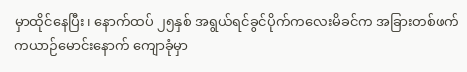မှာထိုင်နေပြီး၊ နောက်ထပ် ၂၅နှစ် အရွယ်ရင်ခွင်ပိုက်ကလေးမိခင်က အခြားတစ်ဖက်ကယာဉ်မောင်းနောက် ကျောခုံမှာ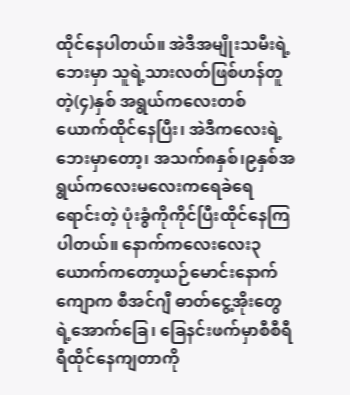ထိုင်နေပါတယ်။ အဲဒီအမျိုးသမီးရဲ့ဘေးမှာ သူရဲ့သားလတ်ဖြစ်ဟန်တူတဲ့(၄)နှစ် အရွယ်ကလေးတစ်ယောက်ထိုင်နေပြီး၊ အဲဒီကလေးရဲ့ဘေးမှာတော့၊ အသက်၈နှစ်၊၉နှစ်အရွယ်ကလေးမလေးကရေခဲရေရောင်းတဲ့ ပုံးခွံကိုကိုင်ပြီးထိုင်နေကြပါတယ်။ နောက်ကလေးလေး၃ယောက်ကတော့ယဉ်မောင်းနောက်ကျောက စီအင်ဂျီ ဓာတ်ငွေ့အိုးတွေရဲ့အောက်ခြေ၊ ခြေနင်းဖက်မှာစီစီရီရီထိုင်နေကျတာကို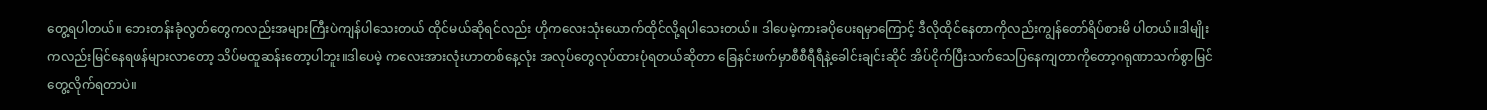တွေ့ရပါတယ်။ ဘေးတန်းခုံလွတ်တွေကလည်းအများကြီးပဲကျန်ပါသေးတယ် ထိုင်မယ်ဆိုရင်လည်း ဟိုကလေးသုံးယောက်ထိုင်လို့ရပါသေးတယ်။ ဒါပေမဲ့ကားခပိုပေးရမှာကြောင့် ဒီလိုထိုင်နေတာကိုလည်းကျွန်တော်ရိပ်စားမိ ပါတယ်။ဒါမျိုးကလည်းမြင်နေရဖန်များလာတော့ သိပ်မထူဆန်းတော့ပါဘူး။ဒါပေမဲ့ ကလေးအားလုံးဟာတစ်နေ့လုံး အလုပ်တွေလုပ်ထားပုံရတယ်ဆိုတာ ခြေနင်းဖက်မှာစီစီရီရီနဲ့ခေါင်းချင်းဆိုင် အိပ်ငိုက်ပြီးသက်သေပြနေကျတာကိုတော့ဂရုဏာသက်စွာမြင်တွေ့လိုက်ရတာပဲ။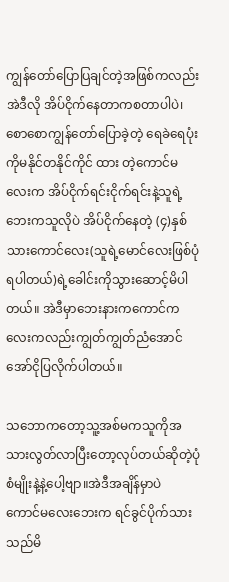ကျွန်တော်ပြောပြချင်တဲ့အဖြစ်ကလည်း အဲဒီလို အိပ်ငိုက်နေတာကစတာပါပဲ၊ စောစောကျွန်တော်ပြောခဲ့တဲ့ ရေခဲရေပုံးကိုမနိုင်တနိုင်ကိုင် ထား တဲ့ကောင်မလေးက အိပ်ငိုက်ရင်းငိုက်ရင်းနဲ့သူရဲ့ဘေးကသူလိုပဲ အိပ်ငိုက်နေတဲ့ (၄)နှစ်သားကောင်လေး(သူရဲ့မောင်လေးဖြစ်ပုံရပါတယ်)ရဲ့ခေါင်းကိုသွားဆောင့်မိပါတယ်။ အဲဒီမှာဘေးနားကကောင်ကလေးကလည်းကျွတ်ကျွတ်ညံအောင်အော်ငိုပြလိုက်ပါတယ်။

သဘောကတော့သူ့အစ်မကသူကိုအသားလွတ်လာပြီးတော့လုပ်တယ်ဆိုတဲ့ပုံစံမျိုးနဲ့နဲ့ပေါ့ဗျာ။အဲဒီအချိန်မှာပဲ
ကောင်မလေးဘေးက ရင်ခွင်ပိုက်သားသည်မိ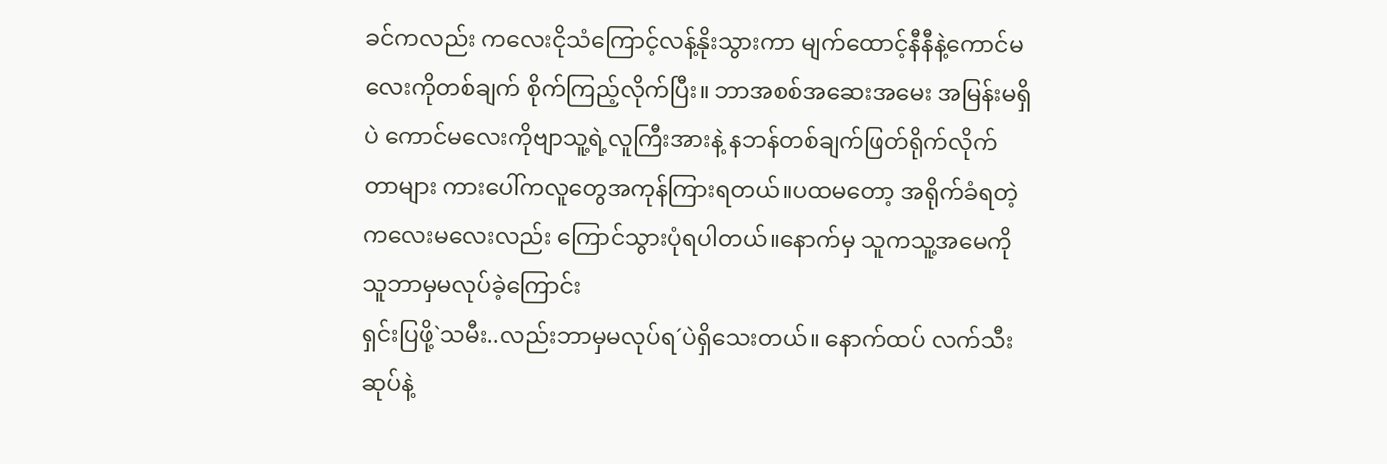ခင်ကလည်း ကလေးငိုသံကြောင့်လန့်နိုးသွားကာ မျက်ထောင့်နီနီနဲ့ကောင်မလေးကိုတစ်ချက် စိုက်ကြည့်လိုက်ပြီး။ ဘာအစစ်အဆေးအမေး အမြန်းမရှိပဲ ကောင်မလေးကိုဗျာသူ့ရဲ့လူကြီးအားနဲ့ နဘန်တစ်ချက်ဖြတ်ရိုက်လိုက်တာများ ကားပေါ်ကလူတွေအကုန်ကြားရတယ်။ပထမတော့ အရိုက်ခံရတဲ့ ကလေးမလေးလည်း ကြောင်သွားပုံရပါတယ်။နောက်မှ သူကသူ့အမေကိုသူဘာမှမလုပ်ခဲ့ကြောင်း
ရှင်းပြဖို့`သမီး..လည်းဘာမှမလုပ်ရ´ပဲရှိသေးတယ်။ နောက်ထပ် လက်သီးဆုပ်နဲ့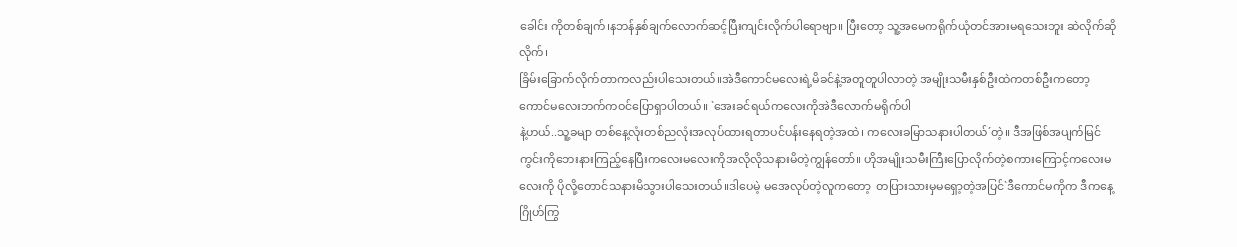ခေါင်း ကိုတစ်ချက်၊နဘန်နှစ်ချက်လောက်ဆင့်ပြီးကျင်းလိုက်ပါရောဗျာ။ ပြီးတော့ သူ့အမေကရိုက်ယုံတင်အားမရသေးဘူး ဆဲလိုက်ဆိုလိုက်၊
ခြိမ်းခြောက်လိုက်တာကလည်းပါသေးတယ်။အဲဒီကောင်မလေးရဲ့မိခင်နဲ့အတူတူပါလာတဲ့ အမျိုးသမီးနှစ်ဦးထဲကတစ်ဦးကတော့ကောင်မလေးဘက်ကဝင်ပြောရှာပါတယ်။ `အေးခင်ရယ်ကလေးကိုအဲဒီလောက်မရိုက်ပါ
နဲ့ဟယ်..သူ့ခမျာ တစ်နေ့လုံးတစ်ညလုံးအလုပ်ထားရတာပင်ပန်းနေရတဲ့အထဲ၊ ကလေးခမြာသနားပါတယ်´တဲ့။ ဒီအဖြစ်အပျက်မြင်ကွင်းကိုဘေးနားကြည့်နေပြီးကလေးမလေးကိုအလိုလိုသနားမိတဲ့ကျွန်တော်။ ဟိုအမျိုးသမီးကြီးပြောလိုက်တဲ့စကားကြောင့်ကလေးမလေးကို ပိုလို့တောင်သနားမိသွားပါသေးတယ်။ဒါပေမဲ့ မအေလုပ်တဲ့လူကတော့  တပြားသားမှမရှော့တဲ့အပြင်`ဒီကောင်မကိုက ဒီကနေ့ဂြိုဟ်ကြွ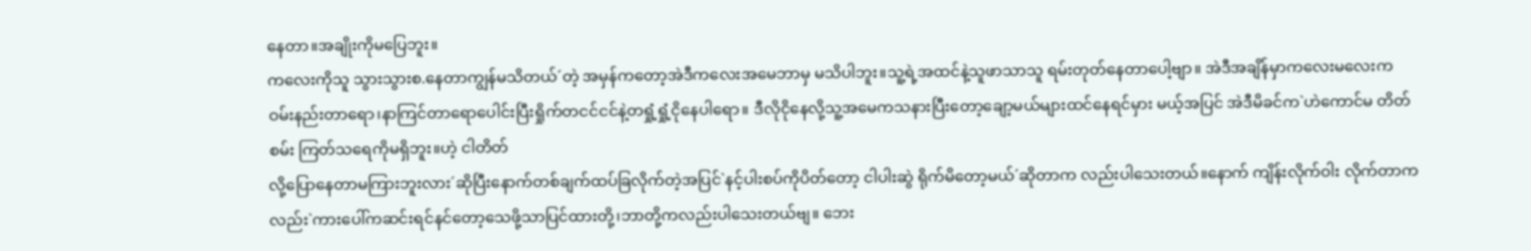နေတာ။အချိုးကိုမပြေဘူး။
ကလေးကိုသူ သွားသွားစ.နေတာကျွန်မသိတယ်´တဲ့ အမှန်ကတော့အဲဒီကလေးအမေဘာမှ မသိပါဘူး။သူ့ရဲ့အထင်နဲ့သူဖာသာသူ ရမ်းတုတ်နေတာပေါ့ဗျာ။ အဲဒီအချိန်မှာကလေးမလေးက ဝမ်းနည်းတာရော၊နာကြင်တာရောပေါင်းပြီးရှိုက်တငင်ငင်နဲ့တရှုံ့ရှုံ့ငိုနေပါရော။ ဒီလိုငိုနေလို့သူ့အမေကသနားပြီးတော့ချော့မယ်များထင်နေရင်မှား မယ့်အပြင် အဲဒီမိခင်က`ဟဲကောင်မ တိတ်စမ်း ကြတ်သရေကိုမရှိဘူး။ဟဲ့ ငါတိတ်
လို့ပြောနေတာမကြားဘူးလား´ဆိုပြီးနောက်တစ်ချက်ထပ်ခြလိုက်တဲ့အပြင်`နင့်ပါးစပ်ကိုပိတ်တော့ ငါပါးဆွဲ ရိုက်မိတော့မယ်´ဆိုတာက လည်းပါသေးတယ်။နောက် ကျိန်းလိုက်ဝါး လိုက်တာကလည်း`ကားပေါ်ကဆင်းရင်နင်တော့သေဖို့သာပြင်ထားတို့၊ဘာတို့ကလည်းပါသေးတယ်ဗျ။ ဘေး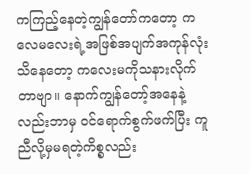ကကြည့်နေတဲ့ကျွန်တော်ကတော့ ကလေမလေးရဲ့အဖြစ်အပျက်အကုန်လုံးသိနေတော့ ကလေးမကိုသနားလိုက်တာဗျာ။ နောက်ကျွန်တော့်အနေနဲ့လည်းဘာမှ ဝင်ရောက်စွက်ဖက်ပြီး ကူညီလို့မှမရတဲ့ကိစ္စလည်း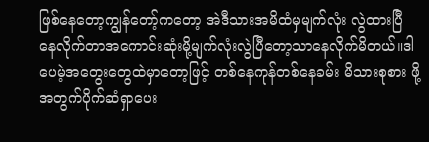ဖြစ်နေတော့ကျွန်တော့်ကတော့ အဲဒီသားအမိထံမှမျက်လုံး လွဲထားပြီ နေလိုက်တာအကောင်းဆုံးမို့မျက်လုံးလွဲပြီတော့သာနေလိုက်မိတယ်။ဒါပေမဲ့အတွေးတွေထဲမှာတော့ဖြင့် တစ်နေကုန်တစ်နေခမ်း မိသားစုစား ဖို့အတွက်ပိုက်ဆံရှာပေး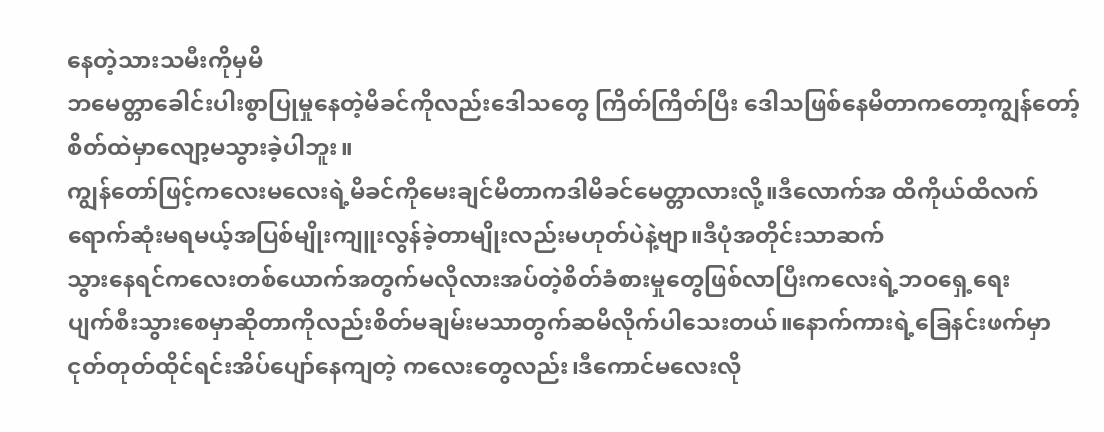နေတဲ့သားသမီးကိုမှမိ
ဘမေတ္တာခေါင်းပါးစွာပြုမှုနေတဲ့မိခင်ကိုလည်းဒေါသတွေ ကြိတ်ကြိတ်ပြီး ဒေါသဖြစ်နေမိတာကတော့ကျွန်တော့်စိတ်ထဲမှာလျော့မသွားခဲ့ပါဘူး။
ကျွန်တော်ဖြင့်ကလေးမလေးရဲ့မိခင်ကိုမေးချင်မိတာကဒါမိခင်မေတ္တာလားလို့။ဒီလောက်အ ထိကိုယ်ထိလက်ရောက်ဆုံးမရမယ့်အပြစ်မျိုးကျူးလွန်ခဲ့တာမျိုးလည်းမဟုတ်ပဲနဲ့ဗျာ။ဒီပုံအတိုင်းသာဆက်
သွားနေရင်ကလေးတစ်ယောက်အတွက်မလိုလားအပ်တဲ့စိတ်ခံစားမှုတွေဖြစ်လာပြီးကလေးရဲ့ဘဝရှေ့ရေး
ပျက်စီးသွားစေမှာဆိုတာကိုလည်းစိတ်မချမ်းမသာတွက်ဆမိလိုက်ပါသေးတယ်။နောက်ကားရဲ့ခြေနင်းဖက်မှာ
ငုတ်တုတ်ထိုင်ရင်းအိပ်ပျော်နေကျတဲ့ ကလေးတွေလည်း၊ဒီကောင်မလေးလို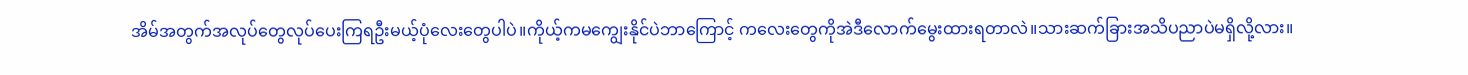အိမ်အတွက်အလုပ်တွေလုပ်ပေးကြရဦးမယ့်ပုံလေးတွေပါပဲ။ကိုယ့်ကမကျွေးနိုင်ပဲဘာကြောင့် ကလေးတွေကိုအဲဒီလောက်မွေးထားရတာလဲ။သားဆက်ခြားအသိပညာပဲမရှိလို့လား။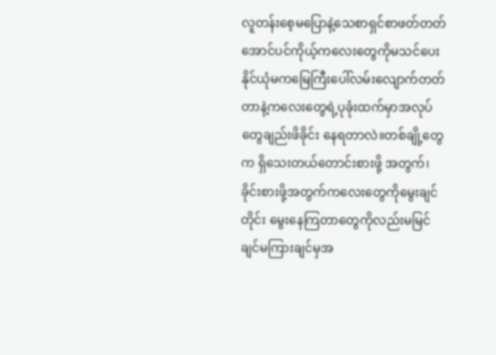လူတန်းစေ့မပြောနဲ့သေစာရှင်စာဖတ်တတ်အောင်ပင်ကိုယ့်ကလေးတွေကိုမသင်ပေးနိုင်ယုံမကမြေကြီးပေါ်လမ်းလျောက်တတ် တာနဲ့ကလေးတွေရဲ့ပုခုံးထက်မှာအလုပ်တွေချည်းဖိခိုင်း နေရတာလဲ။တစ်ချို့တွေက ရှိသေးတယ်တောင်းစားဖို့ အတွက်၊ခိုင်းစားဖို့အတွက်ကလေးတွေကိုမွေးချင်တိုင်း မွေးနေကြတာတွေကိုလည်းမမြင်ချင်မကြားချင်မှအ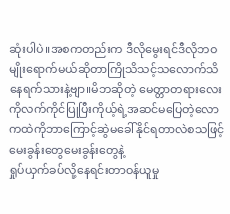ဆုံးပါပဲ။အစကတည်းက ဒီလိုမွေးရင်ဒီလိုဘဝမျိုးရောက်မယ်ဆိုတာကြိုသိသင့်သလောက်သိနေရက်သားနဲ့ဗျာ။မိဘဆိုတဲ့ မေတ္တာတရားလေးကိုလက်ကိုင်ပြုပြီးကိုယ့်ရဲ့အဆင်မပြေတဲ့လောကထဲကိုဘာကြောင့်ဆွဲမခေါ်နိုင်ရတာလဲစသဖြင့်မေးခွန်းတွေမေးခွန်းတွေနဲ့
ရှုပ်ယှက်ခပ်လို့နေရင်းတာဝန်ယူမှု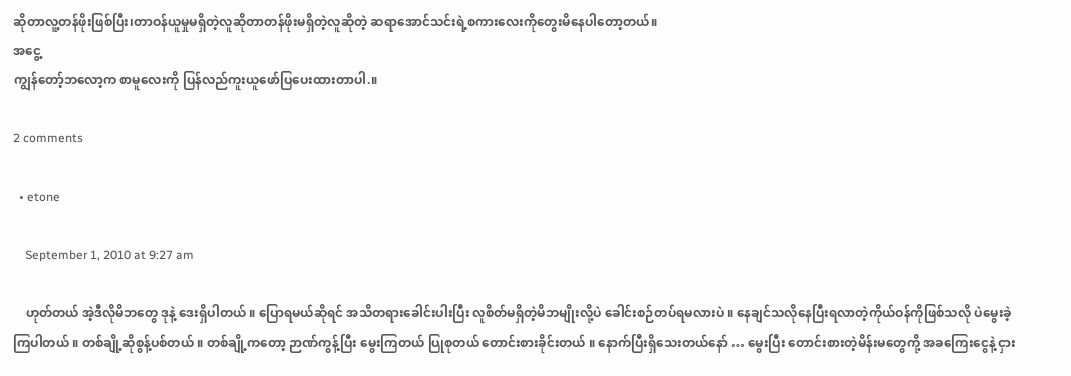ဆိုတာလူ့တန်ဖိုးဖြစ်ပြီး၊တာဝန်ယူမှုမရှိတဲ့လူဆိုတာတန်ဖိုးမရှိတဲ့လူဆိုတဲ့ ဆရာအောင်သင်းရဲ့စကားလေးကိုတွေးမိနေပါတော့တယ်။
အငွေ့
ကျွန်တော့်ဘလော့က စာမူလေးကို ပြန်လည်ကူးယူဖော်ပြပေးထားတာပါ.။

2 comments

  • etone

    September 1, 2010 at 9:27 am

    ဟုတ်တယ် အဲ့ဒီလိုမိဘတွေ ဒုနဲ့ ဒေးရှိပါတယ် ။ ပြောရမယ်ဆိုရင် အသိတရားခေါင်းပါးပြီး လူစိတ်မရှိတဲ့မိဘမျိုးလို့ပဲ ခေါင်းစဉ်တပ်ရမလားပဲ ။ နေချင်သလိုနေပြီးရလာတဲ့ကိုယ်ဝန်ကိုဖြစ်သလို ပဲမွေးခဲ့ကြပါတယ် ။ တစ်ချို့ဆိုစွန့်ပစ်တယ် ။ တစ်ချို့ကတော့ ဉာဏ်ကွန့်ပြီး မွေးကြတယ် ပြုစုတယ် တောင်းစားခိုင်းတယ် ။ နောက်ပြီးရှိသေးတယ်နော် … မွေးပြီး တောင်းစားတဲ့မိန်းမတွေကို့ အခကြေးငွေနဲ့ ငှား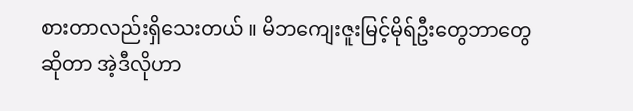စားတာလည်းရှိသေးတယ် ။ မိဘကျေးဇူးမြင့်မိုရ်ဦးတွေဘာတွေ ဆိုတာ အဲ့ဒီလိုဟာ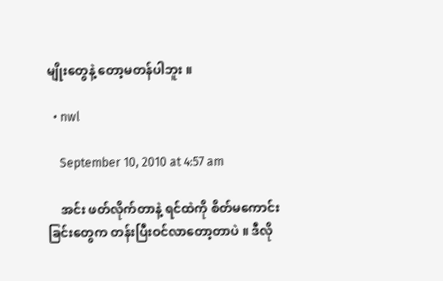မျိုးတွေနဲ့ တော့မတန်ပါဘူး ။

  • nwl

    September 10, 2010 at 4:57 am

    အင်း ဖတ်လိုက်တာနဲ့ ရင်ထဲကို စိတ်မကောင်းခြင်းတွေက တန်းပြီးဝင်လာတော့တာပဲ ။ ဒီလို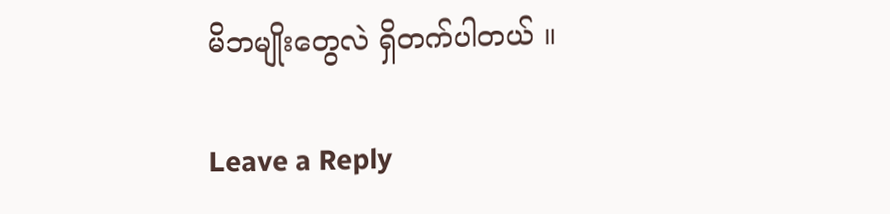မိဘမျိုးတွေလဲ ရှိတက်ပါတယ် ။

Leave a Reply